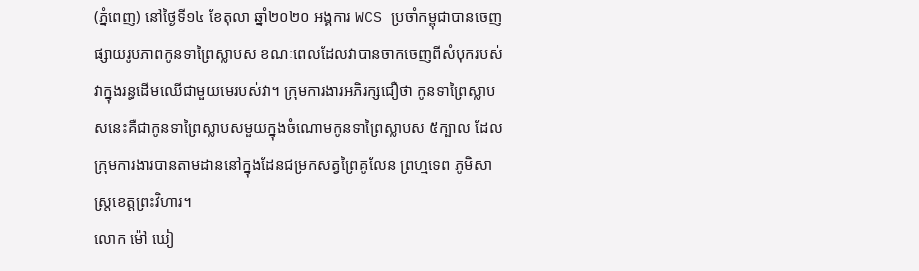(ភ្នំពេញ) នៅថ្ងៃទី១៤ ខែតុលា ឆ្នាំ២០២០ អង្គការ WCS ប្រចាំកម្ពុជាបានចេញផ្សាយរូបភាពកូនទាព្រៃស្លាបស ខណៈពេលដែលវាបានចាកចេញពីសំបុករបស់វាក្នុងរន្ធដើមឈើជាមួយមេរបស់វា។ ក្រុមការងារអភិរក្សជឿថា កូនទាព្រៃស្លាបសនេះគឺជាកូនទាព្រៃស្លាបសមួយក្នុងចំណោមកូនទាព្រៃស្លាបស ៥ក្បាល ដែលក្រុមការងារបានតាមដាននៅក្នុងដែនជម្រកសត្វព្រៃគូលែន ព្រហ្មទេព ភូមិសាស្ត្រខេត្តព្រះវិហារ។
លោក ម៉ៅ ឃៀ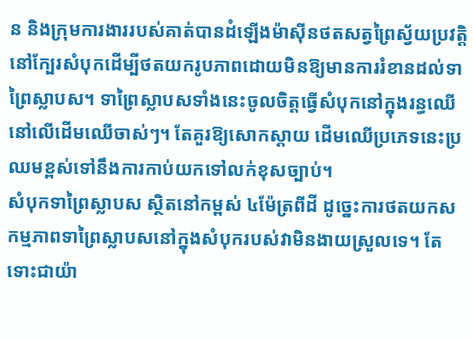ន និងក្រុមការងាររបស់គាត់បានដំឡើងម៉ាស៊ីនថតសត្វព្រៃស្វ័យប្រវត្តិនៅក្បែរសំបុកដើម្បីថតយករូបភាពដោយមិនឱ្យមានការរំខានដល់ទាព្រៃស្លាបស។ ទាព្រៃស្លាបសទាំងនេះចូលចិត្តធ្វើសំបុកនៅក្នុងរន្ធឈើនៅលើដើមឈើចាស់ៗ។ តែគួរឱ្យសោកស្តាយ ដើមឈើប្រភេទនេះប្រឈមខ្ពស់ទៅនឹងការកាប់យកទៅលក់ខុសច្បាប់។
សំបុកទាព្រៃស្លាបស ស្ថិតនៅកម្ពស់ ៤ម៉ែត្រពីដី ដូច្នេះការថតយកសកម្មភាពទាព្រៃស្លាបសនៅក្នុងសំបុករបស់វាមិនងាយស្រួលទេ។ តែទោះជាយ៉ា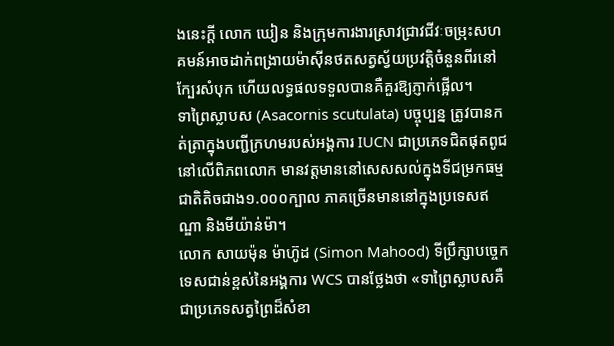ងនេះក្តី លោក ឃៀន និងក្រុមការងារស្រាវជ្រាវជីវៈចម្រុះសហគមន៍អាចដាក់ពង្រាយម៉ាស៊ីនថតសត្វស្វ័យប្រវត្តិចំនួនពីរនៅក្បែរសំបុក ហើយលទ្ធផលទទួលបានគឺគួរឱ្យភ្ញាក់ផ្អើល។
ទាព្រៃស្លាបស (Asacornis scutulata) បច្ចុប្បន្ន ត្រូវបានកត់ត្រាក្នុងបញ្ជីក្រហមរបស់អង្គការ IUCN ជាប្រភេទជិតផុតពូជនៅលើពិភពលោក មានវត្តមាននៅសេសសល់ក្នុងទីជម្រកធម្មជាតិតិចជាង១.០០០ក្បាល ភាគច្រើនមាននៅក្នុងប្រទេសឥណ្ឌា និងមីយ៉ាន់ម៉ា។
លោក សាយម៉ុន ម៉ាហ៊ូដ (Simon Mahood) ទីប្រឹក្សាបច្ចេកទេសជាន់ខ្ពស់នៃអង្គការ WCS បានថ្លែងថា «ទាព្រៃស្លាបសគឺជាប្រភេទសត្វព្រៃដ៏សំខា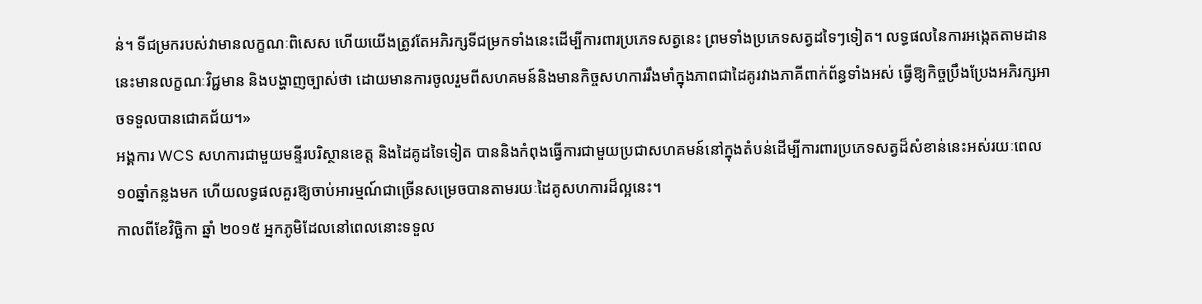ន់។ ទីជម្រករបស់វាមានលក្ខណៈពិសេស ហើយយើងត្រូវតែអភិរក្សទីជម្រកទាំងនេះដើម្បីការពារប្រភេទសត្វនេះ ព្រមទាំងប្រភេទសត្វដទៃៗទៀត។ លទ្ធផលនៃការអង្កេតតាមដាននេះមានលក្ខណៈវិជ្ជមាន និងបង្ហាញច្បាស់ថា ដោយមានការចូលរួមពីសហគមន៍និងមានកិច្ចសហការរឹងមាំក្នុងភាពជាដៃគូរវាងភាគីពាក់ព័ន្ធទាំងអស់ ធ្វើឱ្យកិច្ចប្រឹងប្រែងអភិរក្សអាចទទួលបានជោគជ័យ។»
អង្គការ WCS សហការជាមួយមន្ទីរបរិស្ថានខេត្ត និងដៃគូដទៃទៀត បាននិងកំពុងធ្វើការជាមួយប្រជាសហគមន៍នៅក្នុងតំបន់ដើម្បីការពារប្រភេទសត្វដ៏សំខាន់នេះអស់រយៈពេល១០ឆ្នាំកន្លងមក ហើយលទ្ធផលគួរឱ្យចាប់អារម្មណ៍ជាច្រើនសម្រេចបានតាមរយៈដៃគូសហការដ៏ល្អនេះ។
កាលពីខែវិច្ឆិកា ឆ្នាំ ២០១៥ អ្នកភូមិដែលនៅពេលនោះទទួល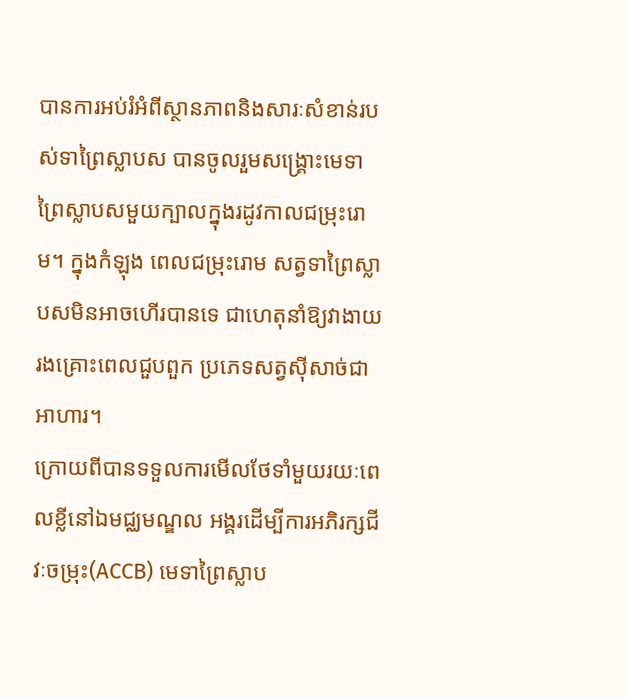បានការអប់រំអំពីស្ថានភាពនិងសារៈសំខាន់របស់ទាព្រៃស្លាបស បានចូលរួមសង្គ្រោះមេទាព្រៃស្លាបសមួយក្បាលក្នុងរដូវកាលជម្រុះរោម។ ក្នុងកំឡុង ពេលជម្រុះរោម សត្វទាព្រៃស្លាបសមិនអាចហើរបានទេ ជាហេតុនាំឱ្យវាងាយរងគ្រោះពេលជួបពួក ប្រភេទសត្វស៊ីសាច់ជាអាហារ។
ក្រោយពីបានទទួលការមើលថែទាំមួយរយៈពេលខ្លីនៅឯមជ្ឈមណ្ឌល អង្គរដើម្បីការអភិរក្សជីវៈចម្រុះ(ACCB) មេទាព្រៃស្លាប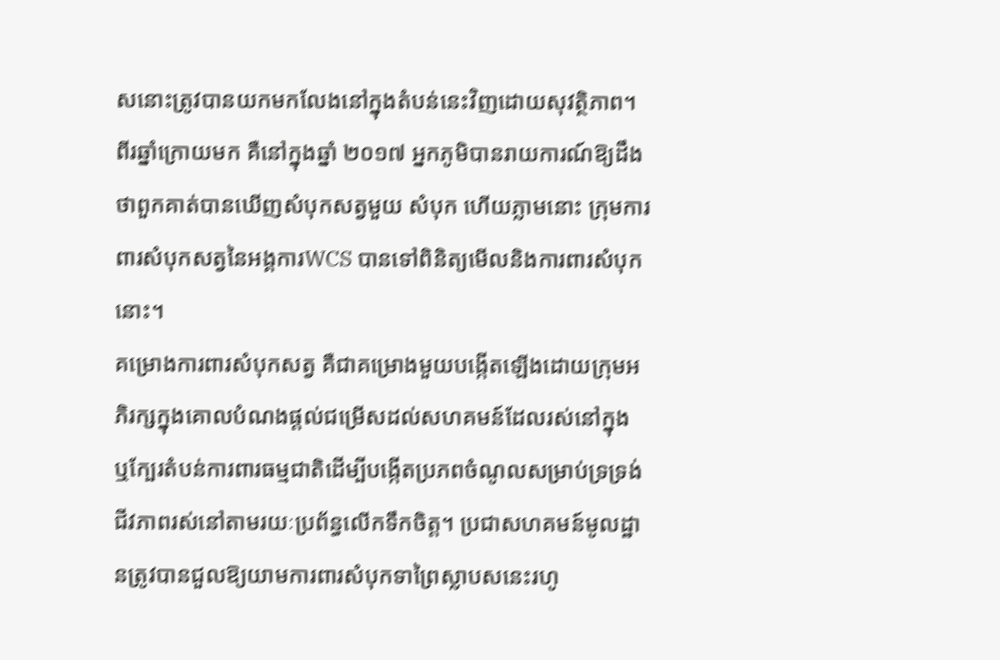សនោះត្រូវបានយកមកលែងនៅក្នុងតំបន់នេះវិញដោយសុវត្ថិភាព។ ពីរឆ្នាំក្រោយមក គឺនៅក្នុងឆ្នាំ ២០១៧ អ្នកភូមិបានរាយការណ៍ឱ្យដឹងថាពួកគាត់បានឃើញសំបុកសត្វមួយ សំបុក ហើយភ្លាមនោះ ក្រុមការពារសំបុកសត្វនៃអង្គការWCS បានទៅពិនិត្យមើលនិងការពារសំបុកនោះ។
គម្រោងការពារសំបុកសត្វ គឺជាគម្រោងមួយបង្កើតឡើងដោយក្រុមអភិរក្សក្នុងគោលបំណងផ្តល់ជម្រើសដល់សហគមន៍ដែលរស់នៅក្នុង ឬក្បែរតំបន់ការពារធម្មជាតិដើម្បីបង្កើតប្រភពចំណូលសម្រាប់ទ្រទ្រង់ជីវភាពរស់នៅតាមរយៈប្រព័ន្ធលើកទឹកចិត្ត។ ប្រជាសហគមន៍មូលដ្ឋានត្រូវបានជួលឱ្យយាមការពារសំបុកទាព្រៃស្លាបសនេះរហូ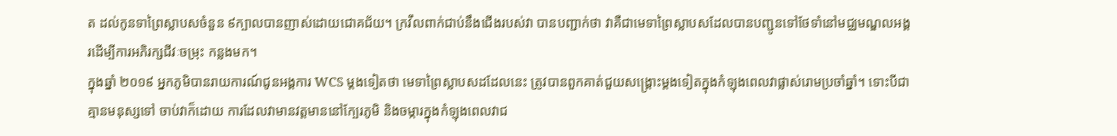ត ដល់កូនទាព្រៃស្លាបសចំនួន ៩ក្បាលបានញាស់ដោយជោគជ័យ។ ក្រវឹលពាក់ជាប់នឹងជើងរបស់វា បានបញ្ជាក់ថា វាគឺជាមេទាព្រៃស្លាបសដែលបានបញ្ជូនទៅថែទាំនៅមជ្ឈមណ្ឌលអង្គរដើម្បីការអភិរក្សជីវៈចម្រុះ កន្លងមក។
ក្នុងឆ្នាំ ២០១៩ អ្នកភូមិបានរាយការណ៍ជូនអង្គការ WCS ម្តងទៀតថា មេទាព្រៃស្លាបសដដែលនេះ ត្រូវបានពួកគាត់ជួយសង្គ្រោះម្តងទៀតក្នុងកំឡុងពេលវាផ្លាស់រោមប្រចាំឆ្នាំ។ ទោះបីជាគ្មានមនុស្សទៅ ចាប់វាក៏ដោយ ការដែលវាមានវត្តមាននៅក្បែរភូមិ និងចម្ការក្នុងកំឡុងពេលវាជ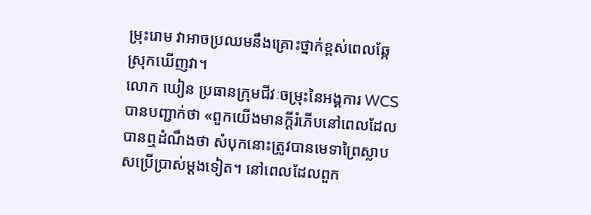ម្រុះរោម វាអាចប្រឈមនឹងគ្រោះថ្នាក់ខ្ពស់ពេលឆ្កែស្រុកឃើញវា។
លោក ឃៀន ប្រធានក្រុមជីវៈចម្រុះនៃអង្គការ WCS បានបញ្ជាក់ថា «ពួកយើងមានក្តីរំភើបនៅពេលដែលបានឮដំណឹងថា សំបុកនោះត្រូវបានមេទាព្រៃស្លាបសប្រើប្រាស់ម្តងទៀត។ នៅពេលដែលពួក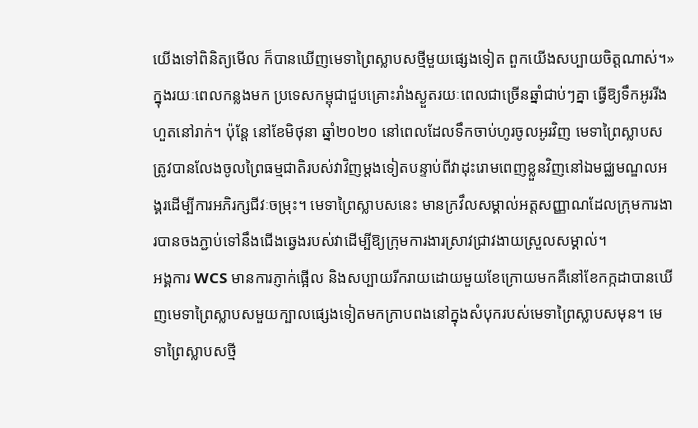យើងទៅពិនិត្យមើល ក៏បានឃើញមេទាព្រៃស្លាបសថ្មីមួយផ្សេងទៀត ពួកយើងសប្បាយចិត្តណាស់។»
ក្នុងរយៈពេលកន្លងមក ប្រទេសកម្ពុជាជួបគ្រោះរាំងស្ងួតរយៈពេលជាច្រើនឆ្នាំជាប់ៗគ្នា ធ្វើឱ្យទឹកអូររីងហួតនៅរាក់។ ប៉ុន្តែ នៅខែមិថុនា ឆ្នាំ២០២០ នៅពេលដែលទឹកចាប់ហូរចូលអូរវិញ មេទាព្រៃស្លាបសត្រូវបានលែងចូលព្រៃធម្មជាតិរបស់វាវិញម្តងទៀតបន្ទាប់ពីវាដុះរោមពេញខ្លួនវិញនៅឯមជ្ឈមណ្ឌលអង្គរដើម្បីការអភិរក្សជីវៈចម្រុះ។ មេទាព្រៃស្លាបសនេះ មានក្រវឹលសម្គាល់អត្តសញ្ញាណដែលក្រុមការងារបានចងភ្ជាប់ទៅនឹងជើងឆ្វេងរបស់វាដើម្បីឱ្យក្រុមការងារស្រាវជ្រាវងាយស្រួលសម្គាល់។
អង្គការ WCS មានការភ្ញាក់ផ្អើល និងសប្បាយរីករាយដោយមួយខែក្រោយមកគឺនៅខែកក្កដាបានឃើញមេទាព្រៃស្លាបសមួយក្បាលផ្សេងទៀតមកក្រាបពងនៅក្នុងសំបុករបស់មេទាព្រៃស្លាបសមុន។ មេទាព្រៃស្លាបសថ្មី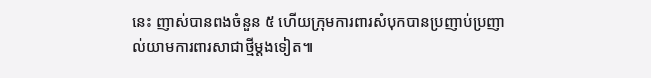នេះ ញាស់បានពងចំនួន ៥ ហើយក្រុមការពារសំបុកបានប្រញាប់ប្រញាល់យាមការពារសាជាថ្មីម្តងទៀត៕